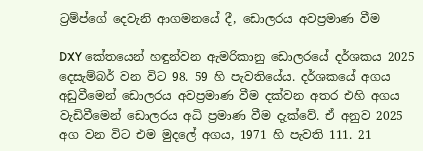ට්‍රම්ප්ගේ දෙවැනි ආගමනයේ දී, ඩොලරය අවප්‍රමාණ වීම

DXY කේතයෙන් හඳුන්වන ඇමරිකානු ඩොලරයේ දර්ශකය 2025 දෙසැම්බර් වන විට 98. 59 හි පැවතියේය. දර්ශකයේ අගය අඩුවීමෙන් ඩොලරය අවප්‍රමාණ වීම දක්වන අතර එහි අගය වැඩිවීමෙන් ඩොලරය අධි ප්‍රමාණ වීම දැක්වේ. ඒ අනුව 2025 අග වන විට එම මුදලේ අගය, 1971 හි පැවති 111. 21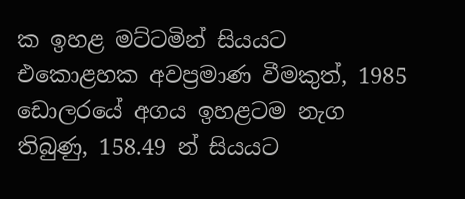ක ඉහළ මට්ටමින් සියයට එකොළහක අවප්‍රමාණ වීමකුත්, 1985 ඩොලරයේ අගය ඉහළටම නැග තිබුණු, 158.49 න් සියයට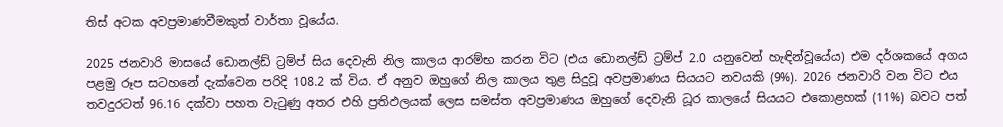තිස් අටක අවප්‍රමාණවීමකුත් වාර්තා වූයේය.

2025 ජනවාරි මාසයේ ඩොනල්ඩ් ට්‍රම්ප් සිය දෙවැනි නිල කාලය ආරම්භ කරන විට (එය ඩොනල්ඩ් ට්‍රම්ප් 2.0 යනුවෙන් හැඳින්වූයේය) එම දර්ශකයේ අගය පළමු රූප සටහනේ දැක්වෙන පරිදි 108.2 ක් විය. ඒ අනුව ඔහුගේ නිල කාලය තුළ සිදුවූ අවප්‍රමාණය සියයට නවයකි (9%). 2026 ජනවාරි වන විට එය තවදුරටත් 96.16 දක්වා පහත වැටුණු අතර එහි ප්‍රතිඵලයක් ලෙස සමස්ත අවප්‍රමාණය ඔහුගේ දෙවැනි ධූර කාලයේ සියයට එකොළහක් (11%) බවට පත්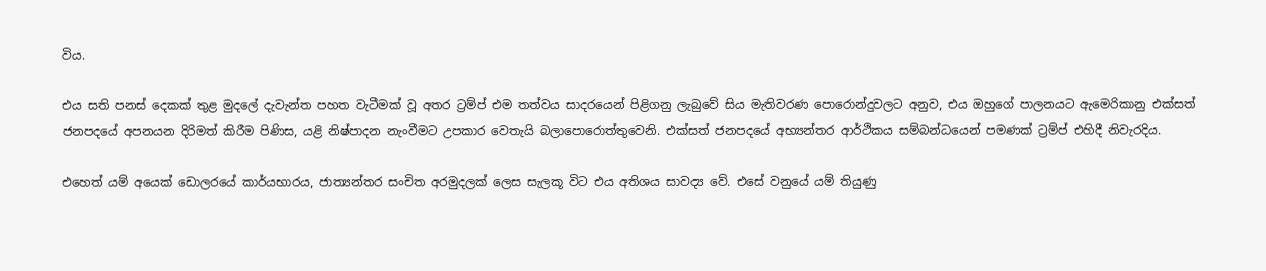විය.

එය සති පනස් දෙකක් තුළ මුදලේ දැවැන්ත පහත වැටීමක් වූ අතර ට්‍රම්ප් එම තත්වය සාදරයෙන් පිළිගනු ලැබුවේ සිය මැතිවරණ පොරොන්දුවලට අනුව, එය ඔහුගේ පාලනයට ඇමෙරිකානු එක්සත් ජනපදයේ අපනයන දිරිමත් කිරීම පිණිස, යළි නිෂ්පාදන නැංවීමට උපකාර වෙතැයි බලාපොරොත්තුවෙනි. එක්සත් ජනපදයේ අභ්‍යන්තර ආර්ථිකය සම්බන්ධයෙන් පමණක් ට්‍රම්ප් එහිදී නිවැරදිය.

එහෙත් යම් අයෙක් ඩොලරයේ කාර්යභාරය, ජාත්‍යන්තර සංචිත අරමුදලක් ලෙස සැලකූ විට එය අතිශය සාවද්‍ය වේ. එසේ වනුයේ යම් තියුණු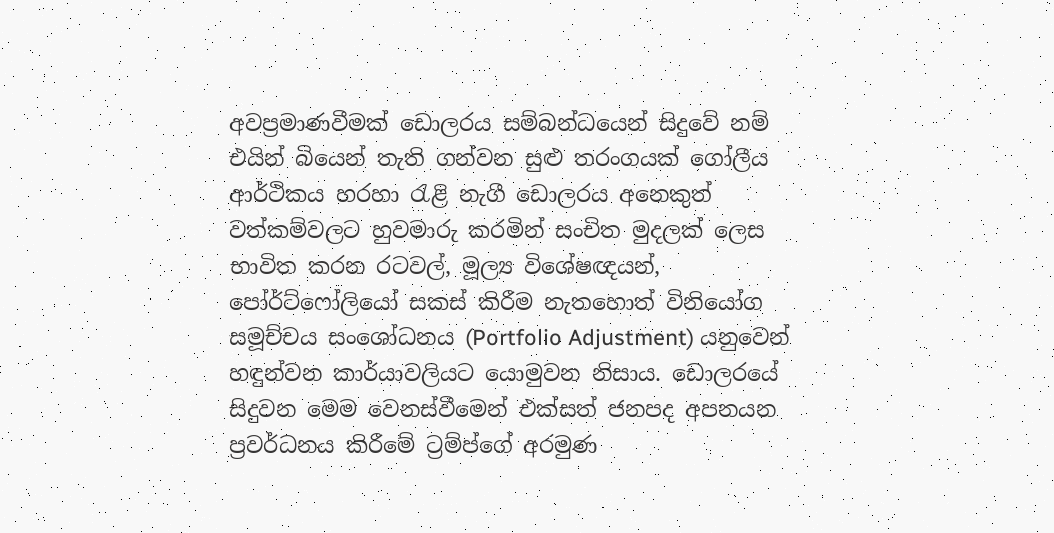අවප්‍රමාණවීමක් ඩොලරය සම්බන්ධයෙන් සිදුවේ නම් එයින් බියෙන් තැති ගන්වන සුළු තරංගයක් ගෝලීය ආර්ථිකය හරහා රැළි නැගී ඩොලරය අනෙකුත් වත්කම්වලට හුවමාරු කරමින් සංචිත මුදලක් ලෙස භාවිත කරන රටවල්, මූල්‍ය විශේෂඥයන්, පෝර්ට්ෆෝලියෝ සකස් කිරීම නැතහොත් විනියෝග සමූච්චය සංශෝධනය (Portfolio Adjustment) යනුවෙන් හඳුන්වන කාර්යාවලියට යොමුවන නිසාය. ඩොලරයේ සිදුවන මෙම වෙනස්වීමෙන් එක්සත් ජනපද අපනයන ප්‍රවර්ධනය කිරීමේ ට්‍රම්ප්ගේ අරමුණ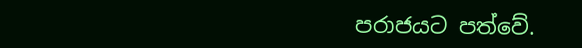පරාජයට පත්වේ.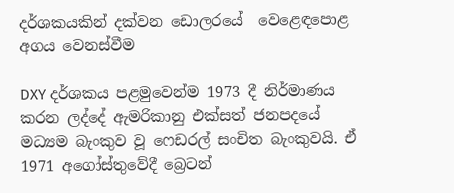දර්ශකයකින් දක්වන ඩොලරයේ  වෙළෙඳපොළ අගය වෙනස්වීම

DXY දර්ශකය පළමුවෙන්ම 1973 දී නිර්මාණය කරන ලද්දේ ඇමරිකානු එක්සත් ජනපදයේ මධ්‍යම බැංකුව වූ ෆෙඩරල් සංචිත බැංකුවයි. ඒ 1971 අගෝස්තුවේදී බ්‍රෙටන්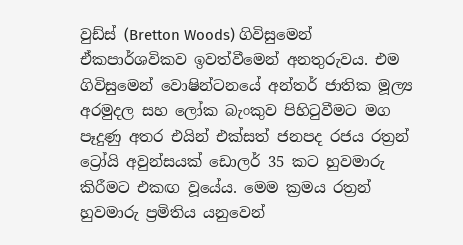වුඩ්ස් (Bretton Woods) ගිවිසුමෙන් ඒකපාර්ශවිකව ඉවත්වීමෙන් අනතුරුවය. එම ගිවිසුමෙන් වොෂින්ටනයේ අන්තර් ජාතික මූල්‍ය අරමුදල සහ ලෝක බැංකුව පිහිටුවීමට මග පෑදුණු අතර එයින් එක්සත් ජනපද රජය රත්‍රන් ට්‍රෝයි අවුන්සයක් ඩොලර් 35 කට හුවමාරු කිරීමට එකඟ වූයේය. මෙම ක්‍රමය රත්‍රන් හුවමාරු ප්‍රමිතිය යනුවෙන්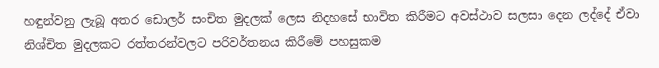හඳුන්වනු ලැබූ අතර ඩොලර් සංචිත මුදලක් ලෙස නිදහසේ භාවිත කිරීමට අවස්ථාව සලසා දෙන ලද්දේ ඒවා නිශ්චිත මුදලකට රත්තරන්වලට පරිවර්තනය කිරීමේ පහසුකම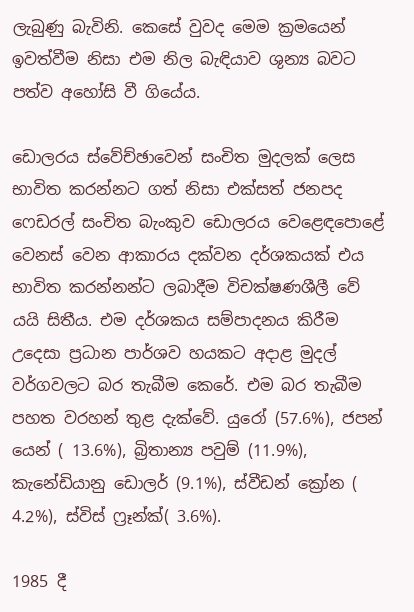ලැබුණු බැවිනි. කෙසේ වුවද මෙම ක්‍රමයෙන් ඉවත්වීම නිසා එම නිල බැඳියාව ශුන්‍ය බවට පත්ව අහෝසි වී ගියේය.

ඩොලරය ස්වේච්ඡාවෙන් සංචිත මුදලක් ලෙස භාවිත කරන්නට ගත් නිසා එක්සත් ජනපද ෆෙඩරල් සංචිත බැංකුව ඩොලරය වෙළෙඳපොළේ වෙනස් වෙන ආකාරය දක්වන දර්ශකයක් එය භාවිත කරන්නන්ට ලබාදීම විචක්ෂණශීලී වේ යයි සිතීය. එම දර්ශකය සම්පාදනය කිරීම උදෙසා ප්‍රධාන පාර්ශව හයකට අදාළ මුදල් වර්ගවලට බර තැබීම කෙරේ. එම බර තැබීම පහත වරහන් තුළ දැක්වේ. යුරෝ (57.6%), ජපන් යෙන් ( 13.6%), බ්‍රිතාන්‍ය පවුම් (11.9%), කැනේඩියානු ඩොලර් (9.1%), ස්වීඩන් ක්‍රෝන ( 4.2%), ස්විස් ෆ්‍රෑන්ක්( 3.6%).

1985 දී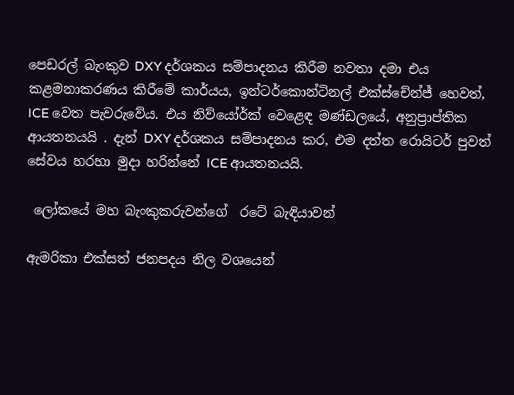පෙඩරල් බැංකුව DXY දර්ශකය සම්පාදනය කිරීම නවතා දමා එය කළමනාකරණය කිරීමේ කාර්යය, ඉන්ටර්කොන්ටිනල් එක්ස්චේන්ජ් හෙවත්, ICE වෙත පැවරුවේය. එය නිව්යෝර්ක් වෙළෙඳ මණ්ඩලයේ, අනුප්‍රාප්තික ආයතනයයි . දැන් DXY දර්ශකය සම්පාදනය කර, එම දත්ත රොයිටර් පුවත් සේවය හරහා මුදා හරින්නේ ICE ආයතනයයි.

 ලෝකයේ මහ බැංකුකරුවන්ගේ  රටේ බැඳියාවන්

ඇමරිකා එක්සත් ජනපදය නිල වශයෙන්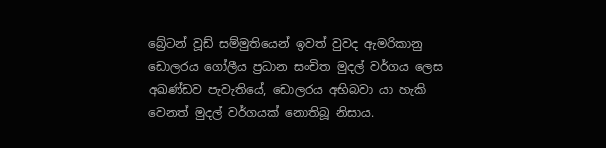බ්‍රේටන් වූඩ් සම්මුතියෙන් ඉවත් වුවද ඇමරිකානු ඩොලරය ගෝලීය ප්‍රධාන සංචිත මුදල් වර්ගය ලෙස අඛණ්ඩව පැවැතියේ, ඩොලරය අභිබවා යා හැකි වෙනත් මුදල් වර්ගයක් නොතිබූ නිසාය.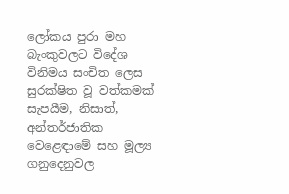ලෝකය පුරා මහ බැංකුවලට විදේශ විනිමය සංචිත ලෙස සුරක්ෂිත වූ වත්කමක් සැපයීම, නිසාත්, අන්තර්ජාතික වෙළෙඳාමේ සහ මූල්‍ය ගනුදෙනුවල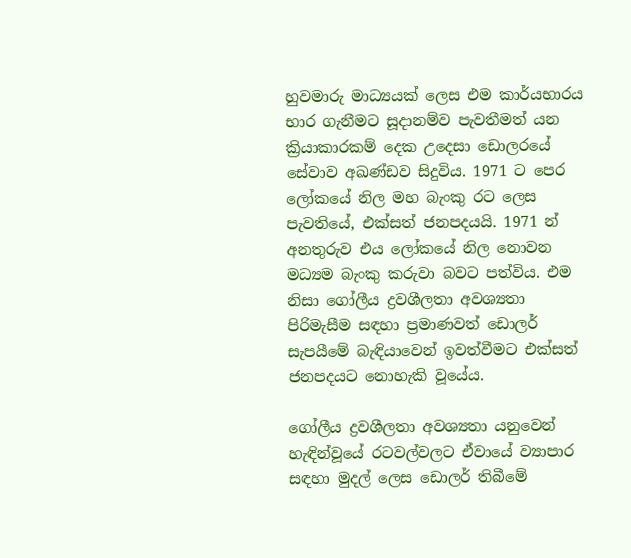හුවමාරු මාධ්‍යයක් ලෙස එම කාර්යභාරය භාර ගැනීමට සූදානම්ව පැවතීමත් යන ක්‍රියාකාරකම් දෙක උදෙසා ඩොලරයේ සේවාව අඛණ්ඩව සිදුවිය. 1971 ට පෙර ලෝකයේ නිල මහ බැංකු රට ලෙස පැවතියේ, එක්සත් ජනපදයයි. 1971 න් අනතුරුව එය ලෝකයේ නිල නොවන මධ්‍යම බැංකු කරුවා බවට පත්විය. එම නිසා ගෝලීය ද්‍රවශීලතා අවශ්‍යතා පිරිමැසීම සඳහා ප්‍රමාණවත් ඩොලර් සැපයීමේ බැඳියාවෙන් ඉවත්වීමට එක්සත් ජනපදයට නොහැකි වූයේය.

ගෝලීය ද්‍රවශීලතා අවශ්‍යතා යනුවෙන් හැඳින්වූයේ රටවල්වලට ඒවායේ ව්‍යාපාර සඳහා මුදල් ලෙස ඩොලර් තිබීමේ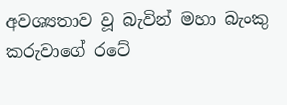අවශ්‍යතාව වූ බැවින් මහා බැංකු කරුවාගේ රටේ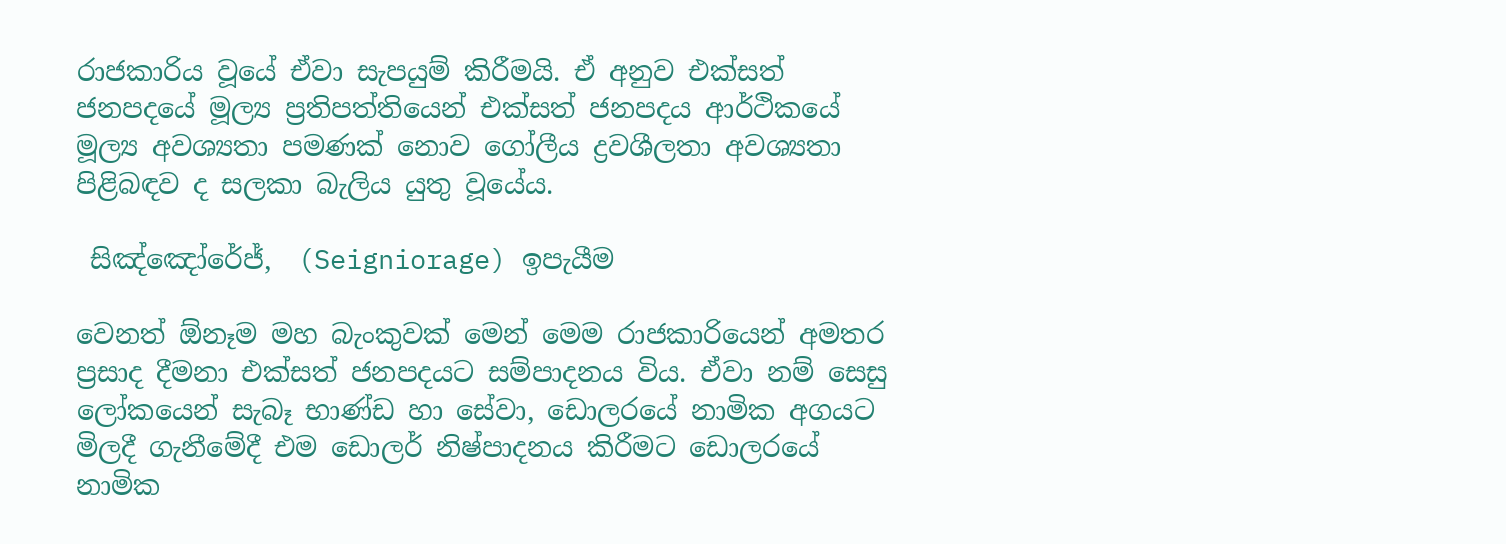රාජකාරිය වූයේ ඒවා සැපයුම් කිරීමයි. ඒ අනුව එක්සත් ජනපදයේ මූල්‍ය ප්‍රතිපත්තියෙන් එක්සත් ජනපදය ආර්ථිකයේ මූල්‍ය අවශ්‍යතා පමණක් නොව ගෝලීය ද්‍රවශීලතා අවශ්‍යතා පිළිබඳව ද සලකා බැලිය යුතු වූයේය.

 සිඤ්ඤෝරේජ්,  (Seigniorage) ඉපැයීම

වෙනත් ඕනෑම මහ බැංකුවක් මෙන් මෙම රාජකාරියෙන් අමතර ප්‍රසාද දීමනා එක්සත් ජනපදයට සම්පාදනය විය. ඒවා නම් සෙසු ලෝකයෙන් සැබෑ භාණ්ඩ හා සේවා, ඩොලරයේ නාමික අගයට මිලදී ගැනීමේදී එම ඩොලර් නිෂ්පාදනය කිරීමට ඩොලරයේ නාමික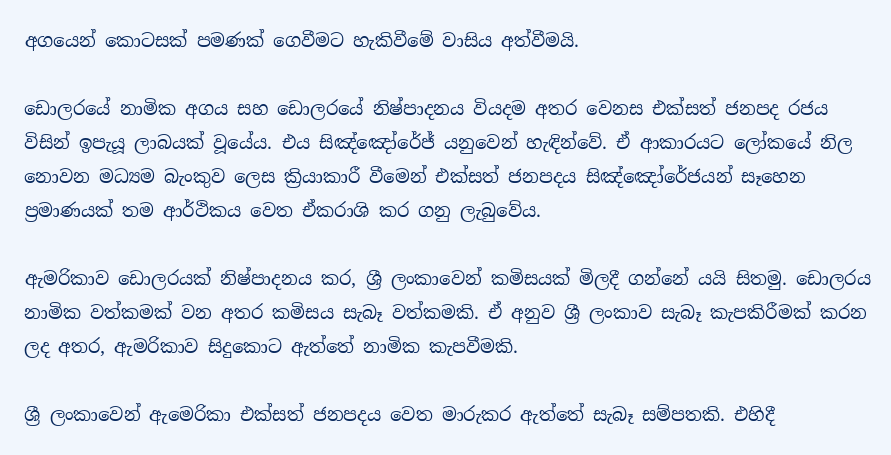අගයෙන් කොටසක් පමණක් ගෙවීමට හැකිවීමේ වාසිය අත්වීමයි.

ඩොලරයේ නාමික අගය සහ ඩොලරයේ නිෂ්පාදනය වියදම අතර වෙනස එක්සත් ජනපද රජය විසින් ඉපැයූ ලාබයක් වූයේය. එය සිඤ්ඤෝරේජ් යනුවෙන් හැඳින්වේ. ඒ ආකාරයට ලෝකයේ නිල නොවන මධ්‍යම බැංකුව ලෙස ක්‍රියාකාරී වීමෙන් එක්සත් ජනපදය සිඤ්ඤෝරේජයන් සෑහෙන ප්‍රමාණයක් තම ආර්ථිකය වෙත ඒකරාශි කර ගනු ලැබුවේය.

ඇමරිකාව ඩොලරයක් නිෂ්පාදනය කර, ශ්‍රී ලංකාවෙන් කමිසයක් මිලදී ගන්නේ යයි සිතමු. ඩොලරය නාමික වත්කමක් වන අතර කමිසය සැබෑ වත්කමකි. ඒ අනුව ශ්‍රී ලංකාව සැබෑ කැපකිරීමක් කරන ලද අතර, ඇමරිකාව සිදුකොට ඇත්තේ නාමික කැපවීමකි.

ශ්‍රී ලංකාවෙන් ඇමෙරිකා එක්සත් ජනපදය වෙත මාරුකර ඇත්තේ සැබෑ සම්පතකි. එහිදී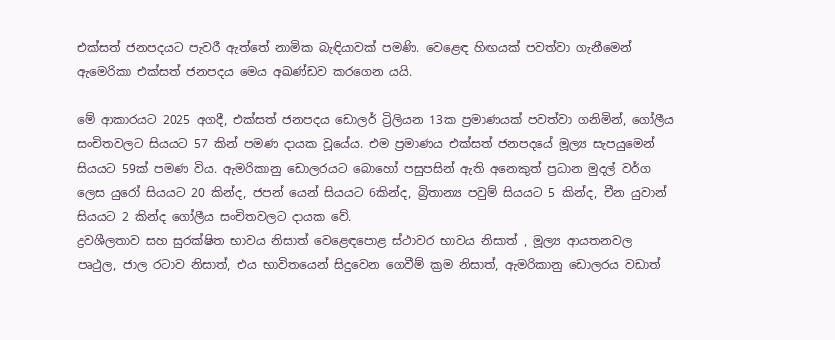එක්සත් ජනපදයට පැවරී ඇත්තේ නාමික බැඳියාවක් පමණි. වෙළෙඳ හිඟයක් පවත්වා ගැනීමෙන් ඇමෙරිකා එක්සත් ජනපදය මෙය අඛණ්ඩව කරගෙන යයි.

මේ ආකාරයට 2025 අගදී, එක්සත් ජනපදය ඩොලර් ට්‍රිලියන 13ක ප්‍රමාණයක් පවත්වා ගනිමින්, ගෝලීය සංචිතවලට සියයට 57 කින් පමණ දායක වූයේය. එම ප්‍රමාණය එක්සත් ජනපදයේ මූල්‍ය සැපයුමෙන් සියයට 59ක් පමණ විය. ඇමරිකානු ඩොලරයට බොහෝ පසුපසින් ඇති අනෙකුත් ප්‍රධාන මුදල් වර්ග ලෙස යුරෝ සියයට 20 කින්ද, ජපන් යෙන් සියයට 6කින්ද, බ්‍රිතාන්‍ය පවුම් සියයට 5 කින්ද, චීන යුවාන් සියයට 2 කින්ද ගෝලීය සංචිතවලට දායක වේ.
ද්‍රවශීලතාව සහ සුරක්ෂිත භාවය නිසාත් වෙළෙඳපොළ ස්ථාවර භාවය නිසාත් , මූල්‍ය ආයතනවල පෘථුල, ජාල රටාව නිසාත්, එය භාවිතයෙන් සිදුවෙන ගෙවීම් ක්‍රම නිසාත්, ඇමරිකානු ඩොලරය වඩාත්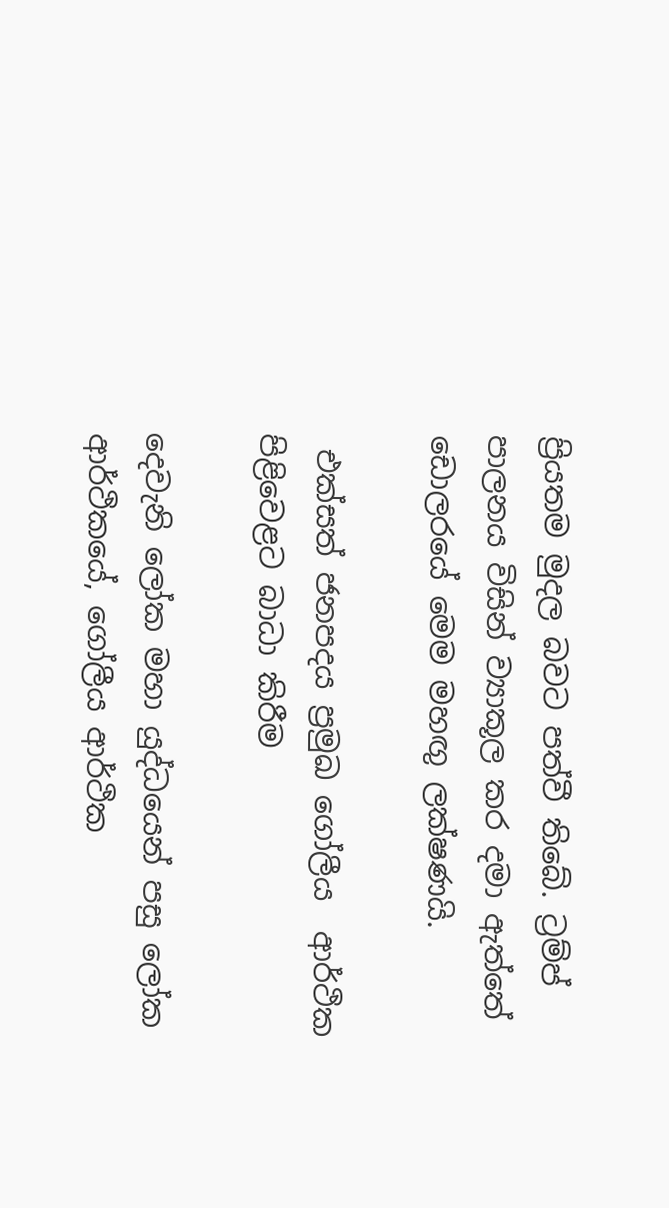ප්‍රියතම මුදල බවට පත්වී තිබේ. ට්‍රම්ප් පාලනය විසින් ව්‍යාකූල කර දමා ඇත්තේ ඩොලරයේ මෙම මහඟු‍ ලක්ෂණයි.

 එක්සත් ජනපදය ප්‍රමුඛ ගෝලීය  ආර්ථික පිළිවෙළට බාධා කිරීම

දෙවැනි ලෝක මහා යුද්ධයෙන් පසු ලෝක ආර්ථිකයේ, ගෝලීය ආර්ථික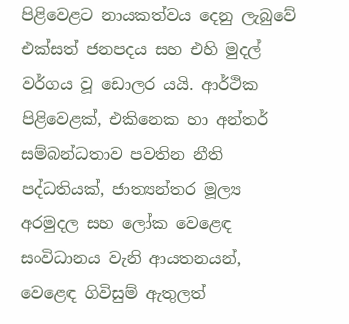පිළිවෙළට නායකත්වය දෙනු ලැබුවේ එක්සත් ජනපදය සහ එහි මුදල් වර්ගය වූ ඩොලර යයි. ආර්ථික පිළිවෙළක්, එකිනෙක හා අන්තර් සම්බන්ධතාව පවතින නීති පද්ධතියක්, ජාත්‍යන්තර මූල්‍ය අරමුදල සහ ලෝක වෙළෙඳ සංවිධානය වැනි ආයතනයන්, වෙළෙඳ ගිවිසුම් ඇතුලත්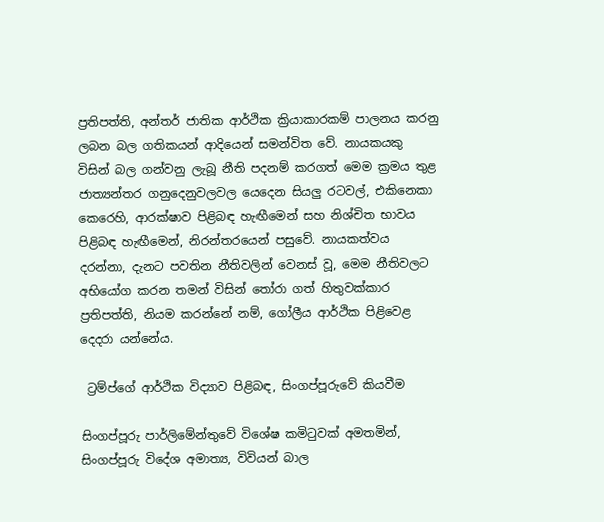ප්‍රතිපත්ති, අන්තර් ජාතික ආර්ථික ක්‍රියාකාරකම් පාලනය කරනු ලබන බල ගතිකයන් ආදියෙන් සමන්විත වේ. නායකයකු විසින් බල ගන්වනු ලැබූ නීති පදනම් කරගත් මෙම ක්‍රමය තුළ ජාත්‍යන්තර ගනුදෙනුවලවල යෙදෙන සියලු‍ රටවල්, එකිනෙකා කෙරෙහි, ආරක්ෂාව පිළිබඳ හැඟීමෙන් සහ නිශ්චිත භාවය පිළිබඳ හැඟීමෙන්, නිරන්තරයෙන් පසුවේ. නායකත්වය දරන්නා, දැනට පවතින නීතිවලින් වෙනස් වූ, මෙම නීතිවලට අභියෝග කරන තමන් විසින් තෝරා ගත් හිතුවක්කාර ප්‍රතිපත්ති, නියම කරන්නේ නම්, ගෝලීය ආර්ථික පිළිවෙළ දෙදරා යන්නේය.

 ට්‍රම්ප්ගේ ආර්ථික විද්‍යාව පිළිබඳ, සිංගප්පූරුවේ කියවීම

සිංගප්පූරු පාර්ලිමේන්තුවේ විශේෂ කමිටුවක් අමතමින්, සිංගප්පූරු විදේශ අමාත්‍ය, විවියන් බාල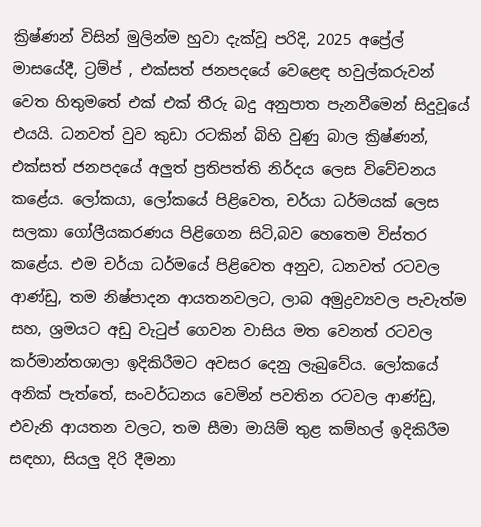ක්‍රිෂ්ණන් විසින් මුලින්ම හුවා දැක්වූ පරිදි, 2025 අප්‍රේල් මාසයේදී, ට්‍රම්ප් , එක්සත් ජනපදයේ වෙළෙඳ හවුල්කරුවන් වෙත හිතුමතේ එක් එක් තීරු බදු අනුපාත පැනවීමෙන් සිදුවූයේ එයයි. ධනවත් වුව කුඩා රටකින් බිහි වුණු බාල ක්‍රිෂ්ණන්, එක්සත් ජනපදයේ අලු‍ත් ප්‍රතිපත්ති නිර්දය ලෙස විවේචනය කළේය. ලෝකයා, ලෝකයේ පිළිවෙත, චර්යා ධර්මයක් ලෙස සලකා ගෝලීයකරණය පිළිගෙන සිටි,බව හෙතෙම විස්තර කළේය. එම චර්යා ධර්මයේ පිළිවෙත අනුව, ධනවත් රටවල ආණ්ඩු, තම නිෂ්පාදන ආයතනවලට, ලාබ අමුද්‍රව්‍යවල පැවැත්ම සහ, ශ්‍රමයට අඩු වැටුප් ගෙවන වාසිය මත වෙනත් රටවල කර්මාන්තශාලා ඉදිකිරීමට අවසර දෙනු ලැබුවේය. ලෝකයේ අනික් පැත්තේ, සංවර්ධනය වෙමින් පවතින රටවල ආණ්ඩු, එවැනි ආයතන වලට, තම සීමා මායිම් තුළ කම්හල් ඉදිකිරීම සඳහා, සියලු‍ දිරි දීමනා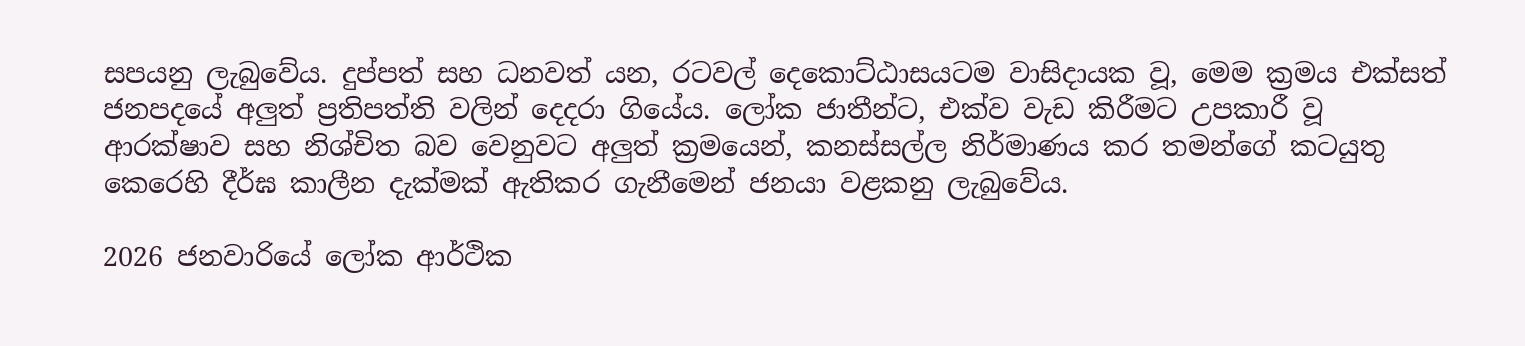සපයනු ලැබුවේය. දුප්පත් සහ ධනවත් යන, රටවල් දෙකොට්ඨාසයටම වාසිදායක වූ, මෙම ක්‍රමය එක්සත් ජනපදයේ අලු‍ත් ප්‍රතිපත්ති වලින් දෙදරා ගියේය. ලෝක ජාතීන්ට, එක්ව වැඩ කිරීමට උපකාරී වූ ආරක්ෂාව සහ නිශ්චිත බව වෙනුවට අලු‍ත් ක්‍රමයෙන්, කනස්සල්ල නිර්මාණය කර තමන්ගේ කටයුතු කෙරෙහි දීර්ඝ කාලීන දැක්මක් ඇතිකර ගැනීමෙන් ජනයා වළකනු ලැබුවේය.

2026 ජනවාරියේ ලෝක ආර්ථික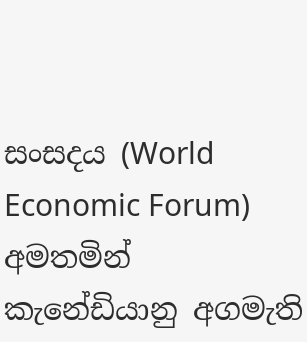සංසදය (World Economic Forum) අමතමින් කැනේඩියානු අගමැති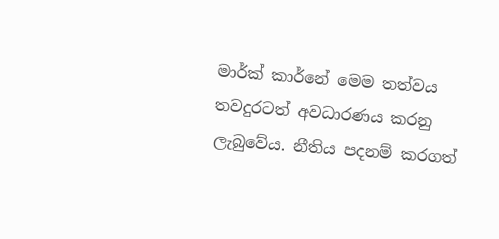මාර්ක් කාර්නේ මෙම තත්වය තවදුරටත් අවධාරණය කරනු ලැබුවේය. නීතිය පදනම් කරගත්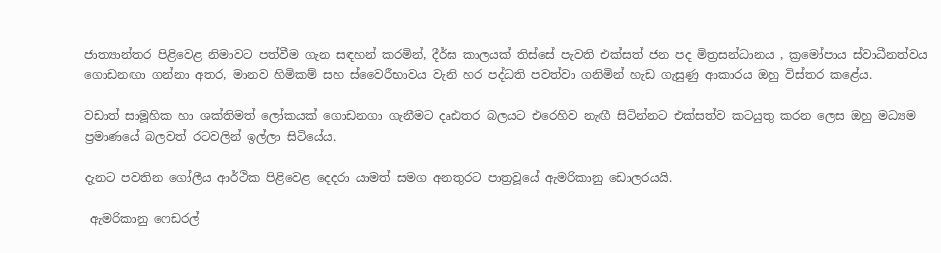ජාත්‍යාන්තර පිළිවෙළ නිමාවට පත්වීම ගැන සඳහන් කරමින්, දීර්ඝ කාලයක් තිස්සේ පැවති එක්සත් ජන පද මිත්‍රසන්ධානය , ක්‍රමෝපාය ස්වාධීනත්වය ගොඩනඟා ගන්නා අතර, මානව හිමිකම් සහ ස්වෛරීභාවය වැනි හර පද්ධති පවත්වා ගනිමින් හැඩ ගැසුණු ආකාරය ඔහු විස්තර කළේය.

වඩාත් සාමූහික හා ශක්තිමත් ලෝකයක් ගොඩනගා ගැනීමට දෘඪතර බලයට එරෙහිව නැඟී සිටින්නට එක්සත්ව කටයුතු කරන ලෙස ඔහු මධ්‍යම ප්‍රමාණයේ බලවත් රටවලින් ඉල්ලා සිටියේය.

දැනට පවතින ගෝලීය ආර්ථික පිළිවෙළ දෙදරා යාමත් සමග අනතුරට පාත්‍රවූයේ ඇමරිකානු ඩොලරයයි.

 ඇමරිකානු ෆෙඩරල්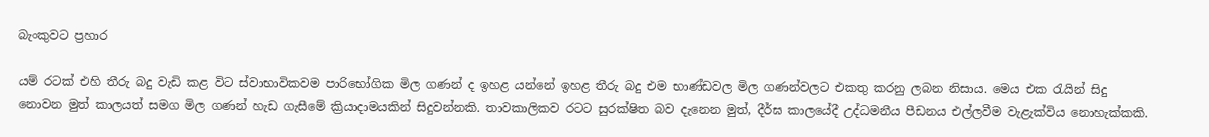බැංකුවට ප්‍රහාර

යම් රටක් එහි තීරු බදු වැඩි කළ විට ස්වාභාවිකවම පාරිභෝගික මිල ගණන් ද ඉහළ යන්නේ ඉහළ තීරු බදු එම භාණ්ඩවල මිල ගණන්වලට එකතු කරනු ලබන නිසාය. මෙය එක රැයින් සිදු නොවන මුත් කාලයත් සමග මිල ගණන් හැඩ ගැසීමේ ක්‍රියාදාමයකින් සිදුවන්නකි. තාවකාලිකව රටට සුරක්ෂිත බව දැනෙන මුත්, දීර්ඝ කාලයේදී උද්ධමනීය පීඩනය එල්ලවීම වැළැක්විය නොහැක්කකි.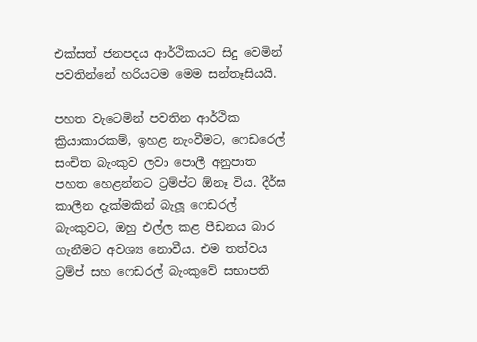එක්සත් ජනපදය ආර්ථිකයට සිදු වෙමින් පවතින්නේ හරියටම මෙම සන්තෑසියයි.

පහත වැටෙමින් පවතින ආර්ථික ක්‍රියාකාරකම්, ඉහළ නැංවීමට, ෆෙඩරෙල් සංචිත බැංකුව ලවා පොලී අනුපාත පහත හෙළන්නට ට්‍රම්ප්ට ඕනෑ විය. දීර්ඝ කාලීන දැක්මකින් බැලූ ෆෙඩරල් බැංකුවට, ඔහු එල්ල කළ පීඩනය බාර ගැනීමට අවශ්‍ය නොවීය. එම තත්වය ට්‍රම්ප් සහ ෆෙඩරල් බැංකුවේ සභාපති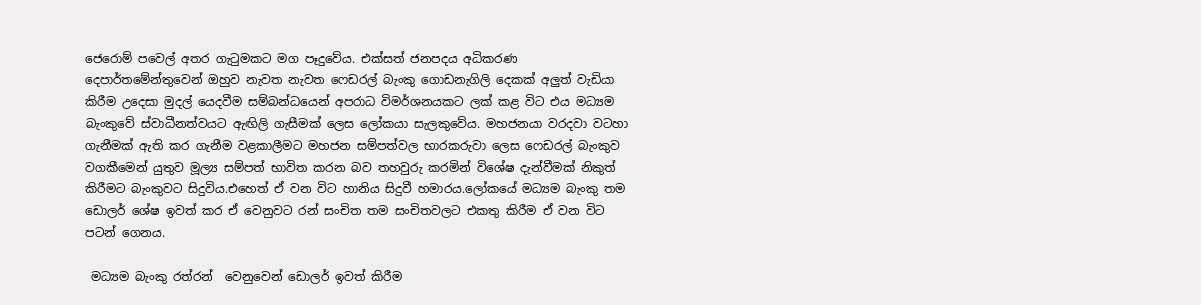ජෙරොම් පවෙල් අතර ගැටුමකට මග පෑදුවේය. එක්සත් ජනපදය අධිකරණ දෙපාර්තමේන්තුවෙන් ඔහුව නැවත නැවත ෆෙඩරල් බැංකු ගොඩනැගිලි දෙකක් අලු‍ත් වැඩියා කිරීම උදෙසා මුදල් යෙදවීම සම්බන්ධයෙන් අපරාධ විමර්ශනයකට ලක් කළ විට එය මධ්‍යම බැංකුවේ ස්වාධීනත්වයට ඇඟිලි ගැසීමක් ලෙස ලෝකයා සැලකුවේය. මහජනයා වරදවා වටහා ගැනීමක් ඇති කර ගැනීම වළකාලීමට මහජන සම්පත්වල භාරකරුවා ලෙස ෆෙඩරල් බැංකුව වගකීමෙන් යුතුව මූල්‍ය සම්පත් භාවිත කරන බව තහවුරු කරමින් විශේෂ දැන්වීමක් නිකුත් කිරීමට බැංකුවට සිදුවිය.එහෙත් ඒ වන විට හානිය සිදුවී හමාරය.ලෝකයේ මධ්‍යම බැංකු තම ඩොලර් ශේෂ ඉවත් කර ඒ වෙනුවට රන් සංචිත තම සංචිතවලට එකතු කිරීම ඒ වන විට පටන් ගෙනය.

 මධ්‍යම බැංකු රත්රන්  වෙනුවෙන් ඩොලර් ඉවත් කිරීම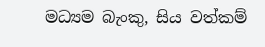මධ්‍යම බැංකු, සිය වත්කම්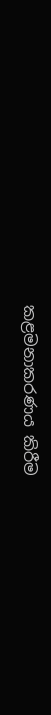කළමනාකරණය කිරීම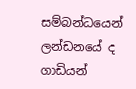සම්බන්ධයෙන් ලන්ඩනයේ ද ගාඩියන්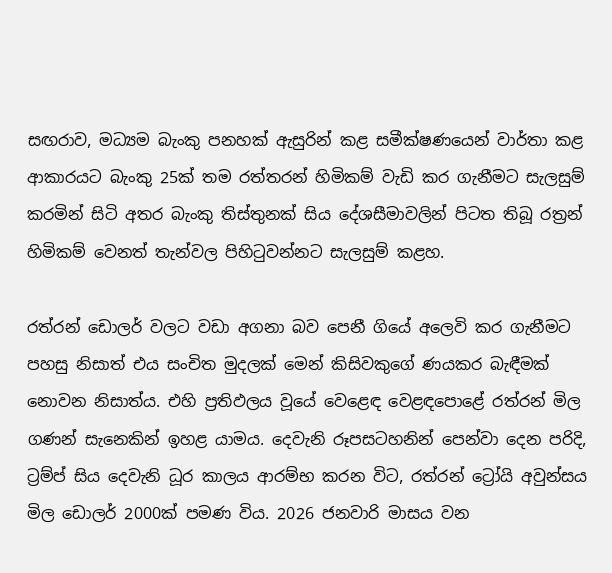සඟරාව, මධ්‍යම බැංකු පනහක් ඇසුරින් කළ සමීක්ෂණයෙන් වාර්තා කළ ආකාරයට බැංකු 25ක් තම රත්තරන් හිමිකම් වැඩි කර ගැනීමට සැලසුම් කරමින් සිටි අතර බැංකු තිස්තුනක් සිය දේශසීමාවලින් පිටත තිබූ රත්‍රන් හිමිකම් වෙනත් තැන්වල පිහිටුවන්නට සැලසුම් කළහ.

රත්රන් ඩොලර් වලට වඩා අගනා බව පෙනී ගියේ අලෙවි කර ගැනීමට පහසු නිසාත් එය සංචිත මුදලක් මෙන් කිසිවකුගේ ණයකර බැඳීමක් නොවන නිසාත්ය. එහි ප්‍රතිඵලය වූයේ වෙළෙඳ වෙළඳපොළේ රත්රන් මිල ගණන් සැනෙකින් ඉහළ යාමය. දෙවැනි රූපසටහනින් පෙන්වා දෙන පරිදි, ට්‍රම්ප් සිය දෙවැනි ධූර කාලය ආරම්භ කරන විට, රත්රන් ට්‍රෝයි අවුන්සය මිල ඩොලර් 2000ක් පමණ විය. 2026 ජනවාරි මාසය වන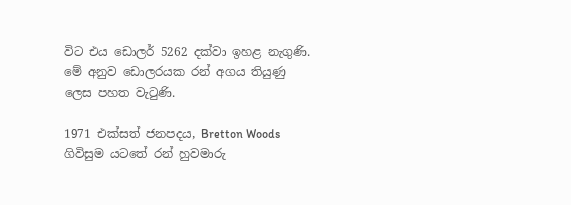විට එය ඩොලර් 5262 දක්වා ඉහළ නැගුණි. මේ අනුව ඩොලරයක රන් අගය තියුණු ලෙස පහත වැටුණි.

1971 එක්සත් ජනපදය, Bretton Woods ගිවිසුම යටතේ රන් හුවමාරු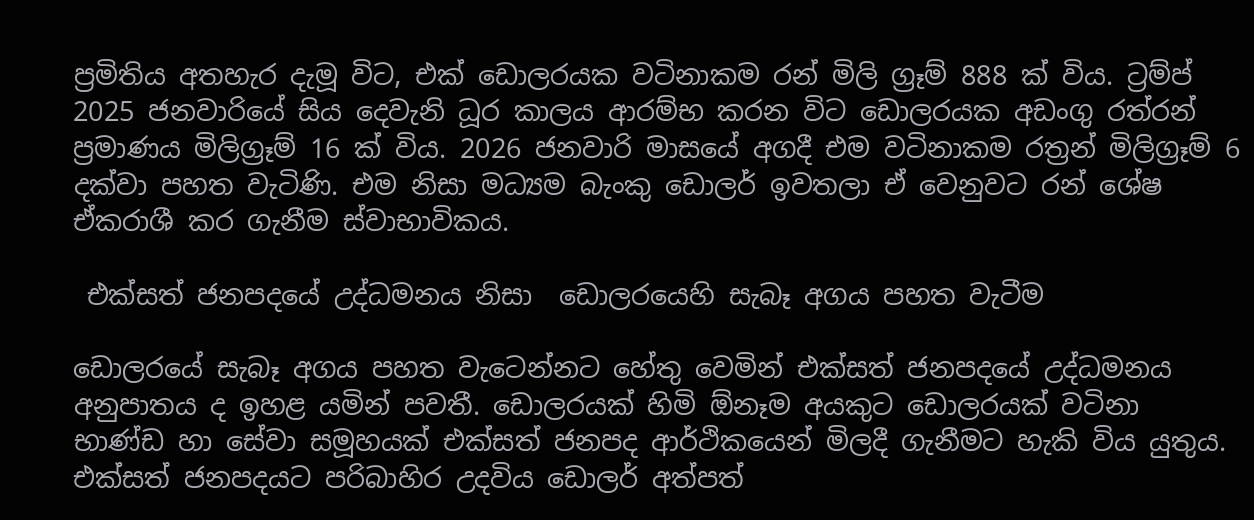ප්‍රමිතිය අතහැර දැමූ විට, එක් ඩොලරයක වටිනාකම රන් මිලි ග්‍රෑම් 888 ක් විය. ට්‍රම්ප් 2025 ජනවාරියේ සිය දෙවැනි ධූර කාලය ආරම්භ කරන විට ඩොලරයක අඩංගු රත්රන් ප්‍රමාණය මිලිග්‍රෑම් 16 ක් විය. 2026 ජනවාරි මාසයේ අගදී එම වටිනාකම රත්‍රන් මිලිග්‍රෑම් 6 දක්වා පහත වැටිණි. එම නිසා මධ්‍යම බැංකු ඩොලර් ඉවතලා ඒ වෙනුවට රන් ශේෂ ඒකරාශී කර ගැනීම ස්වාභාවිකය.

 එක්සත් ජනපදයේ උද්ධමනය නිසා  ඩොලරයෙහි සැබෑ අගය පහත වැටීම

ඩොලරයේ සැබෑ අගය පහත වැටෙන්නට හේතු වෙමින් එක්සත් ජනපදයේ උද්ධමනය අනුපාතය ද ඉහළ යමින් පවතී. ඩොලරයක් හිමි ඕනෑම අයකුට ඩොලරයක් වටිනා භාණ්ඩ හා සේවා සමූහයක් එක්සත් ජනපද ආර්ථිකයෙන් මිලදී ගැනීමට හැකි විය යුතුය. එක්සත් ජනපදයට පරිබාහිර උදවිය ඩොලර් අත්පත්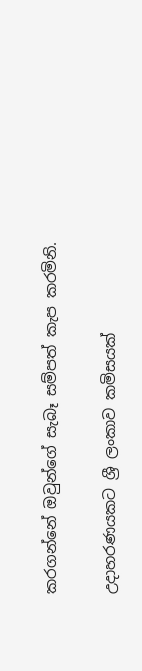කරගන්නේ ඔවුන්ගේ සැබෑ සම්පත් කැප කරමිනි.

උදාහරණයකට ශ්‍රී ලංකාව කමිසයක්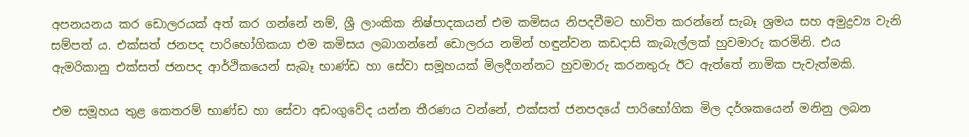අපනයනය කර ඩොලරයක් අත් කර ගන්නේ නම්, ශ්‍රී ලාංකික නිෂ්පාදකයන් එම කමිසය නිපදවීමට භාවිත කරන්නේ සැබෑ ශ්‍රමය සහ අමුද්‍රව්‍ය වැනි සම්පත් ය. එක්සත් ජනපද පාරිභෝගිකයා එම කමිසය ලබාගන්නේ ඩොලරය නමින් හඳුන්වන කඩදාසි කැබැල්ලක් හුවමාරු කරමිනි. එය ඇමරිකානු එක්සත් ජනපද ආර්ථිකයෙන් සැබෑ භාණ්ඩ හා සේවා සමූහයක් මිලදීගන්නට හුවමාරු කරනතුරු ඊට ඇත්තේ නාමික පැවැත්මකි.

එම සමූහය තුළ කෙතරම් භාණ්ඩ හා සේවා අඩංගුවේද යන්න තීරණය වන්නේ, එක්සත් ජනපදයේ පාරිභෝගික මිල දර්ශකයෙන් මනිනු ලබන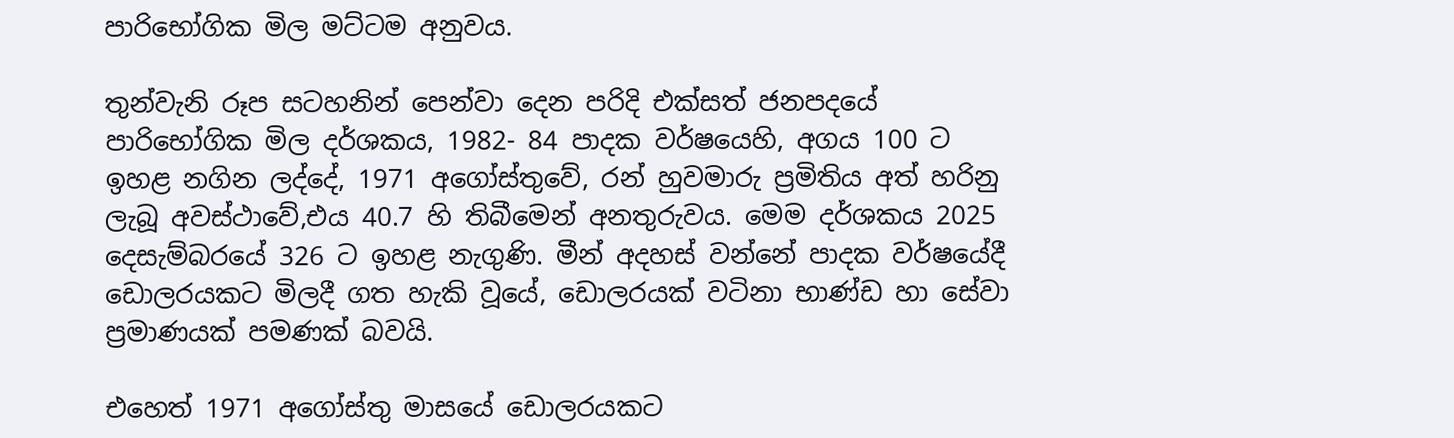පාරිභෝගික මිල මට්ටම අනුවය.

තුන්වැනි රූප සටහනින් පෙන්වා දෙන පරිදි එක්සත් ජනපදයේ පාරිභෝගික මිල දර්ශකය, 1982- 84 පාදක වර්ෂයෙහි, අගය 100 ට ඉහළ නගින ලද්දේ, 1971 අගෝස්තුවේ, රන් හුවමාරු ප්‍රමිතිය අත් හරිනු ලැබූ අවස්ථාවේ,එය 40.7 හි තිබීමෙන් අනතුරුවය. මෙම දර්ශකය 2025 දෙසැම්බරයේ 326 ට ඉහළ නැගුණි. මීන් අදහස් වන්නේ පාදක වර්ෂයේදී ඩොලරයකට මිලදී ගත හැකි වූයේ, ඩොලරයක් වටිනා භාණ්ඩ හා සේවා ප්‍රමාණයක් පමණක් බවයි.

එහෙත් 1971 අගෝස්තු මාසයේ ඩොලරයකට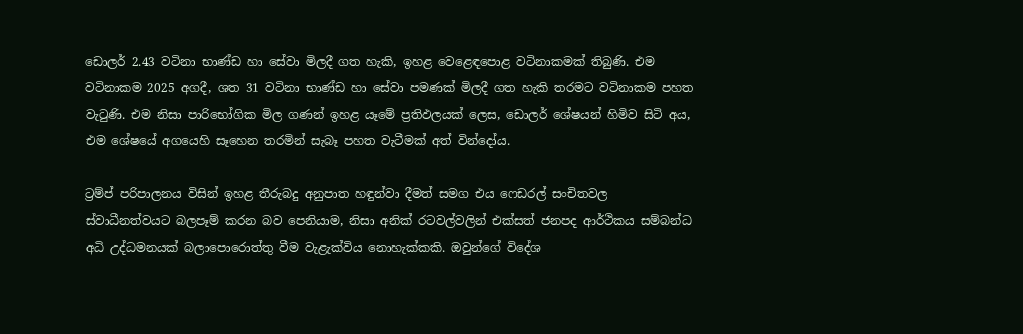ඩොලර් 2.43 වටිනා භාණ්ඩ හා සේවා මිලදී ගත හැකි, ඉහළ වෙළෙඳපොළ වටිනාකමක් තිබුණි. එම වටිනාකම 2025 අගදී, ශත 31 වටිනා භාණ්ඩ හා සේවා පමණක් මිලදී ගත හැකි තරමට වටිනාකම පහත වැටුණි. එම නිසා පාරිභෝගික මිල ගණන් ඉහළ යෑමේ ප්‍රතිඵලයක් ලෙස, ඩොලර් ශේෂයන් හිමිව සිටි අය, එම ශේෂයේ අගයෙහි සෑහෙන තරමින් සැබෑ පහත වැටීමක් අත් වින්දෝය.

ට්‍රම්ප් පරිපාලනය විසින් ඉහළ තීරුබදු අනුපාත හඳුන්වා දීමත් සමග එය ෆෙඩරල් සංචිතවල ස්වාධීනත්වයට බලපෑම් කරන බව පෙනියාම, නිසා අනික් රටවල්වලින් එක්සත් ජනපද ආර්ථිකය සම්බන්ධ අධි උද්ධමනයක් බලාපොරොත්තු වීම වැළැක්විය නොහැක්කකි. ඔවුන්ගේ විදේශ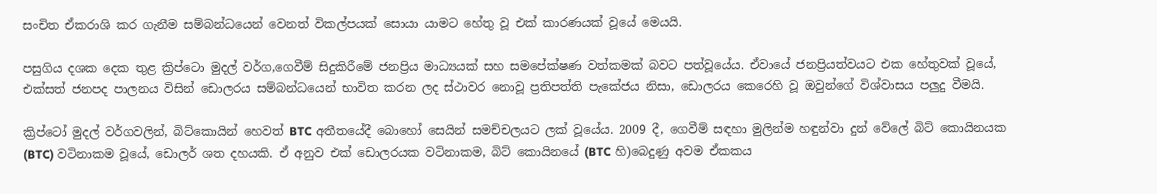සංචිත ඒකරාශි කර ගැනීම සම්බන්ධයෙන් වෙනත් විකල්පයක් සොයා යාමට හේතු වූ එක් කාරණයක් වූයේ මෙයයි.

පසුගිය දශක දෙක තුළ ක්‍රිප්ටො මුදල් වර්ග,ගෙවීම් සිදුකිරීමේ ජනප්‍රිය මාධ්‍යයක් සහ සමපේක්ෂණ වත්කමක් බවට පත්වූයේය. ඒවායේ ජනප්‍රියත්වයට එක හේතුවක් වූයේ, එක්සත් ජනපද පාලනය විසින් ඩොලරය සම්බන්ධයෙන් භාවිත කරන ලද ස්ථාවර නොවූ ප්‍රතිපත්ති පැකේජය නිසා, ඩොලරය කෙරෙහි වූ ඔවුන්ගේ විශ්වාසය පලු‍දු වීමයි.

ක්‍රිප්ටෝ මුදල් වර්ගවලින්, බිට්කොයින් හෙවත් BTC අතීතයේදී බොහෝ සෙයින් සමච්චලයට ලක් වූයේය. 2009 දී, ගෙවීම් සඳහා මුලින්ම හඳුන්වා දුන් වේලේ බිට් කොයිනයක (BTC) වටිනාකම වූයේ, ඩොලර් ශත දහයකි. ඒ අනුව එක් ඩොලරයක වටිනාකම, බිට් කොයිනයේ (BTC හි)බෙදුණු අවම ඒකකය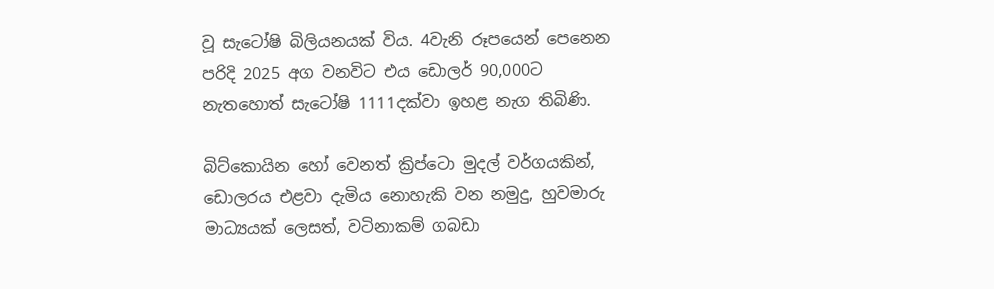වූ සැටෝෂි බිලියනයක් විය. 4වැනි රූපයෙන් පෙනෙන පරිදි 2025 අග වනවිට එය ඩොලර් 90,000ට නැතහොත් සැටෝෂි 1111දක්වා ඉහළ නැග තිබිණි.

බිට්කොයින හෝ වෙනත් ක්‍රිප්ටො මුදල් වර්ගයකින්, ඩොලරය එළවා දැමිය නොහැකි වන නමුදු, හුවමාරු මාධ්‍යයක් ලෙසත්, වටිනාකම් ගබඩා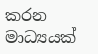කරන මාධ්‍යයක්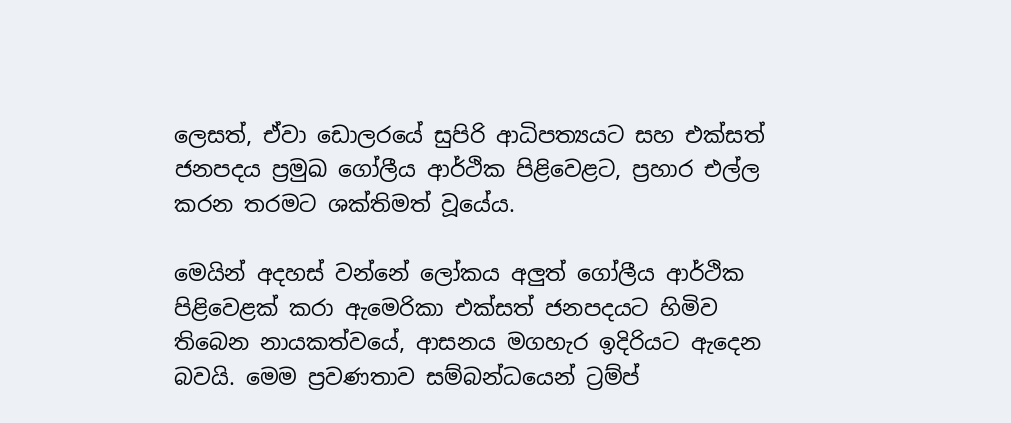ලෙසත්, ඒවා ඩොලරයේ සුපිරි ආධිපත්‍යයට සහ එක්සත් ජනපදය ප්‍රමුඛ ගෝලීය ආර්ථික පිළිවෙළට, ප්‍රහාර එල්ල කරන තරමට ශක්තිමත් වූයේය.

මෙයින් අදහස් වන්නේ ලෝකය අලු‍ත් ගෝලීය ආර්ථික පිළිවෙළක් කරා ඇමෙරිකා එක්සත් ජනපදයට හිමිව තිබෙන නායකත්වයේ, ආසනය මගහැර ඉදිරියට ඇදෙන බවයි. මෙම ප්‍රවණතාව සම්බන්ධයෙන් ට්‍රම්ප්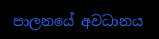පාලනයේ අවධානය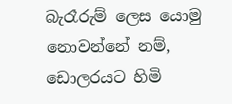බැරෑරුම් ලෙස යොමු නොවන්නේ නම්, ඩොලරයට හිමි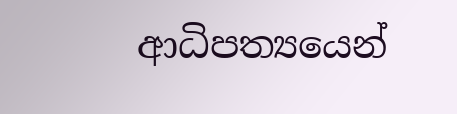ආධිපත්‍යයෙන්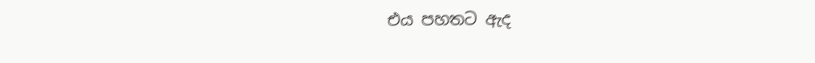එය පහතට ඇද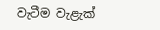වැටීම වැළැක්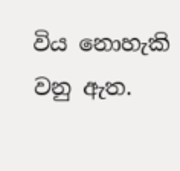විය නොහැකි වනු ඇත.